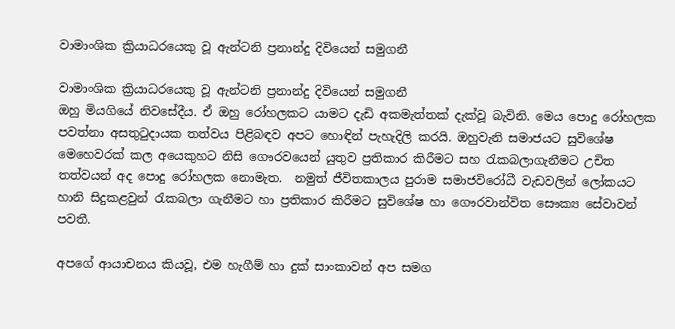වාමාංශික ක්‍රියාධරයෙකු වූ ඇන්ටනි ප්‍රනාන්දු දිවියෙන් සමුගනී

වාමාංශික ක්‍රියාධරයෙකු වූ ඇන්ටනි ප්‍රනාන්දු දිවියෙන් සමුගනී
ඔහු මියගියේ නිවසේදීය. ඒ ඔහු රෝහලකට යාමට දැඩි අකමැත්තක් දැක්වූ බැවිනි. මෙය පොදු රෝහලක පවත්නා අසතුටුදායක තත්වය පිළිබඳව අපට හොඳින් පැහැදිලි කරයි. ඔහුවැනි සමාජයට සුවිශේෂ මෙහෙවරක් කල අයෙකුහට නිසි ගෞරවයෙන් යුතුව ප්‍රතිකාර කිරීමට සහ රැකබලාගැනීමට උචිත තත්වයන් අද පොදු රෝහලක නොමැත.  නමුත් ජීවිතකාලය පුරාම සමාජවිරෝධී වැඩවලින් ලෝකයට හානි සිදුකළවුන් රැකබලා ගැනීමට හා ප්‍රතිකාර කිරීමට සුවිශේෂ හා ගෞරවාන්විත සෞක්‍ය සේවාවන් පවතී.

අපගේ ආයාචනය කියවූ, එම හැගීම් හා දුක් සාංකාවන් අප සමග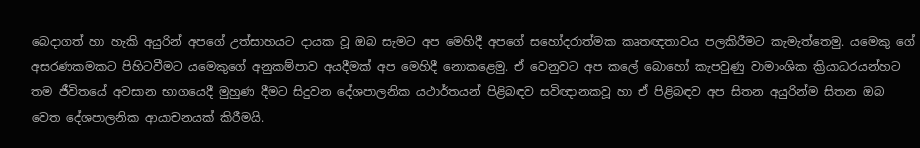බෙදාගත් හා හැකි අයුරින් අපගේ උත්සාහයට දායක වූ ඔබ සැමට අප මෙහිදී අපගේ සහෝදරාත්මක කෘතඥතාවය පලකිරීමට කැමැත්තෙමු. යමෙකු ගේ අසරණකමකට පිහිටවීමට යමෙකුගේ අනුකම්පාව අයදීමක් අප මෙහිදී නොකළෙමු. ඒ වෙනුවට අප කලේ බොහෝ කැපවුණු වාමාංශික ක්‍රියාධරයන්හට තම ජීවිතයේ අවසාන භාගයෙදී මුහුණ දීමට සිදුවන දේශපාලනික යථාර්තයන් පිළිබඳව සවිඥානකවූ හා ඒ පිළිබඳව අප සිතන අයුරින්ම සිතන ඔබ වෙත දේශපාලනික ආයාචනයක් කිරීමයි.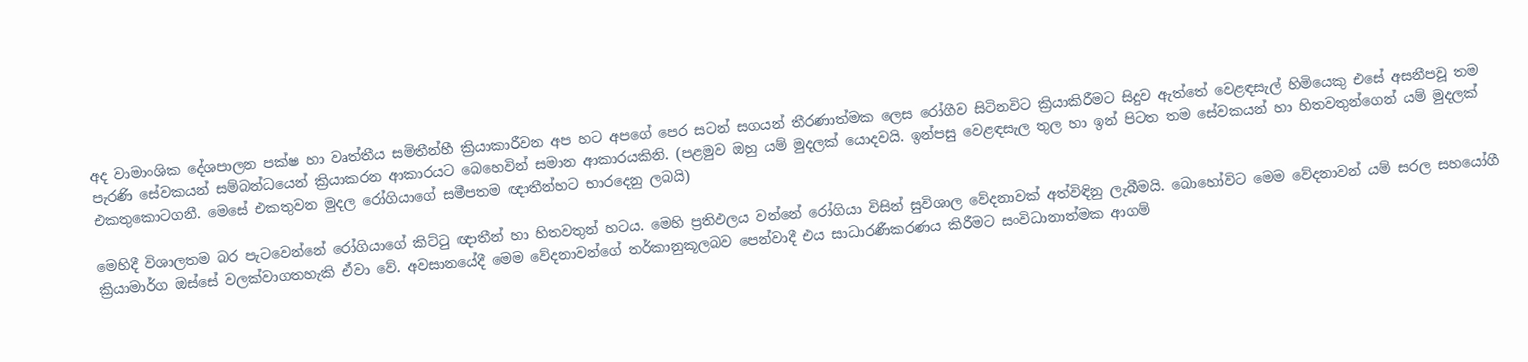අද වාමාංශික දේශපාලන පක්ෂ හා වෘත්තීය සමිතීන්හී ක්‍රියාකාරීවන අප හට අපගේ පෙර සටන් සගයන් තීරණාත්මක ලෙස රෝගීව සිටිනවිට ක්‍රියාකිරීමට සිදුව ඇත්තේ වෙළඳසැල් හිමියෙකු එසේ අසනීපවූ තම පැරණි සේවකයන් සම්බන්ධයෙන් ක්‍රියාකරන ආකාරයට බෙහෙවින් සමාන ආකාරයකිනි. (පළමුව ඔහු යම් මුදලක් යොදවයි. ඉන්පසු වෙළඳසැල තුල හා ඉන් පිටත තම සේවකයන් හා හිතවතුන්ගෙන් යම් මුදලක් එකතුකොටගනී. මෙසේ එකතුවන මුදල රෝගියාගේ සමීපතම ඥාතීන්හට භාරදෙනු ලබයි)

මෙහිදී විශාලතම බර පැටවෙන්නේ රෝගියාගේ කිට්ටු ඥාතීන් හා හිතවතුන් හටය. මෙහි ප්‍රතිඵලය වන්නේ රෝගියා විසින් සුවිශාල වේදනාවක් අත්විඳිනු ලැබීමයි. බොහෝවිට මෙම වේදනාවන් යම් සරල සහයෝගී ක්‍රියාමාර්ග ඔස්සේ වලක්වාගතහැකි ඒවා වේ. අවසානයේදී මෙම වේදනාවන්ගේ තර්කානුකූලබව පෙන්වාදී එය සාධාරණීකරණය කිරීමට සංවිධානාත්මක ආගම්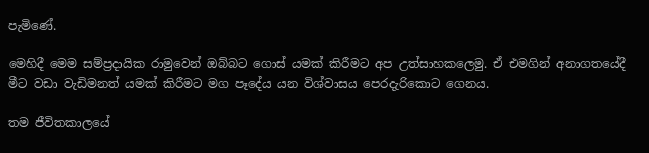පැමිණේ.

මෙහිදී මෙම සම්ප්‍රදායික රාමුවෙන් ඔබ්බට ගොස් යමක් කිරීමට අප උත්සාහකලෙමු. ඒ එමගින් අනාගතයේදී මීට වඩා වැඩිමනත් යමක් කිරීමට මග පෑදේය යන විශ්වාසය පෙරදැරිකොට ගෙනය.

තම ජීවිතකාලයේ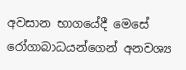අවසාන භාගයේදී මෙසේ රෝගාබාධයන්ගෙන් අනවශ්‍ය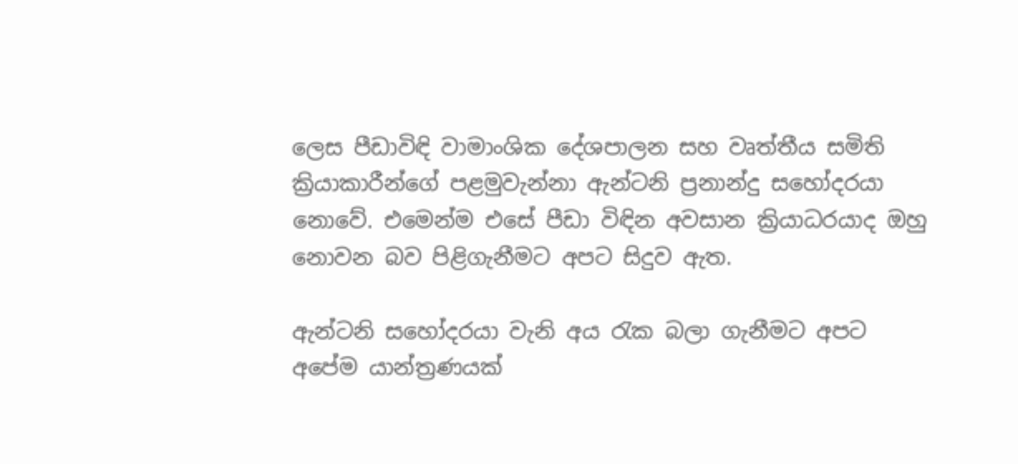ලෙස පීඩාවිඳි වාමාංශික දේශපාලන සහ වෘත්තීය සමිති ක්‍රියාකාරීන්ගේ පළමුවැන්නා ඇන්ටනි ප්‍රනාන්දු සහෝදරයා නොවේ. එමෙන්ම එසේ පීඩා විඳින අවසාන ක්‍රියාධරයාද ඔහු නොවන බව පිළිගැනීමට අපට සිදුව ඇත.

ඇන්ටනි සහෝදරයා වැනි අය රැක බලා ගැනීමට අපට අපේම යාන්ත්‍රණයක්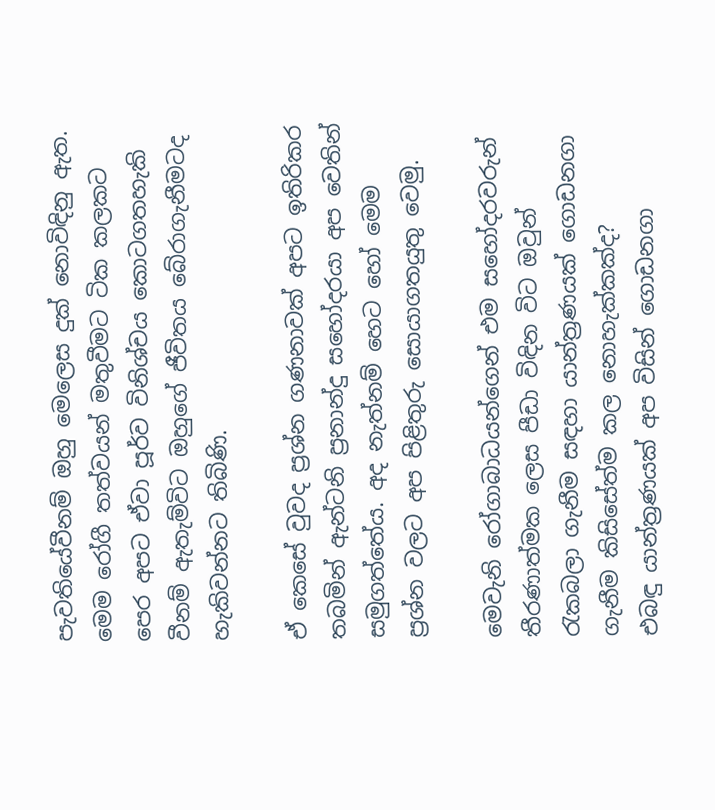පැවතියේවීනම් ඔහු මෙලෙස දුක් නොවිඳිනු ඇත. මෙම රෝගී තත්වයන් මතුවීමට ටික කලකට පෙර අපට ඒවා පූර්ව විනිශ්චය කොටගතහැකි වීනම් ඇතැම්විට ඔහුගේ ජීවිතය බේරාගැනීමටද හැකිවන්නට තිබිණි.

ඒ කෙසේ වුවද ප්‍රශ්න ගණනාවක් අපට ඉතිරිකර තබමින් ඇන්ටනි ප්‍රනාන්දු සහෝදරයා අප වෙතින් සමුගත්තේය. අද නැත්නම් හෙට හෝ මෙම ප්‍රශ්න වලට අප පිළිතුරු සොයාගතයුතු වෙමු.

මෙවැනි රෝගාබාධයන්ගෙන් එම සහෝදරවරුන් තීරණාත්මක ලෙස පීඩා විඳින විට ඔවුන් රැකබලා ගැනීම සඳහා යාන්ත්‍රණයක් ගොඩනගා ගැනීම කිසිසේත්ම කල නොහැක්කක්ද?
එබඳු යාන්ත්‍රණයක් අප විසින් ගොඩනගා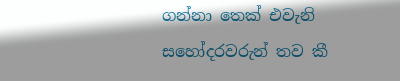ගන්නා තෙක් එවැනි සහෝදරවරුන් තව කී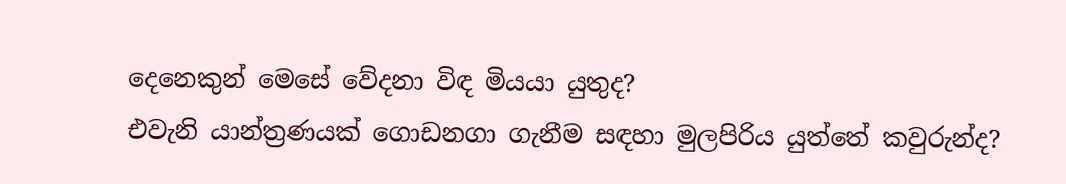දෙනෙකුන් මෙසේ වේදනා විඳ මියයා යුතුද?
එවැනි යාන්ත්‍රණයක් ගොඩනගා ගැනීම සඳහා මුලපිරිය යුත්තේ කවුරුන්ද?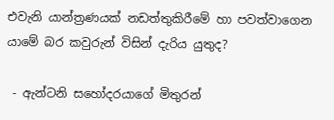එවැනි යාන්ත්‍රණයක් නඩත්තුකිරීමේ හා පවත්වාගෙන යාමේ බර කවුරුන් විසින් දැරිය යුතුද?

 - ඇන්ටනි සහෝදරයාගේ මිතුරන්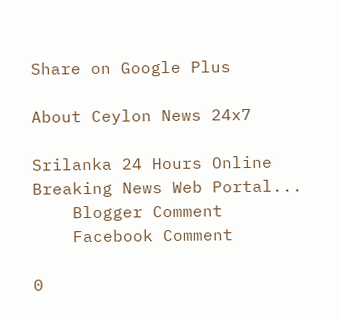Share on Google Plus

About Ceylon News 24x7

Srilanka 24 Hours Online Breaking News Web Portal...
    Blogger Comment
    Facebook Comment

0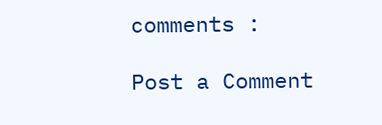comments :

Post a Comment